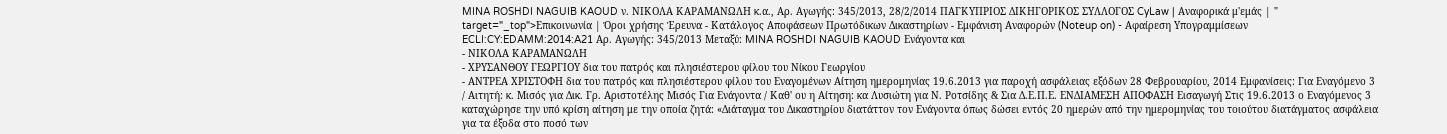MINA ROSHDI NAGUIB KAOUD ν. ΝΙΚΟΛΑ ΚΑΡΑΜΑΝΩΛΗ κ.α., Αρ. Αγωγής: 345/2013, 28/2/2014 ΠΑΓΚΥΠΡΙΟΣ ΔΙΚΗΓΟΡΙΚΟΣ ΣΥΛΛΟΓΟΣ CyLaw | Αναφορικά μ'εμάς | " target="_top">Επικοινωνία | Όροι χρήσης Έρευνα - Κατάλογος Αποφάσεων Πρωτόδικων Δικαστηρίων - Εμφάνιση Αναφορών (Noteup on) - Αφαίρεση Υπογραμμίσεων ECLI:CY:EDAMM:2014:A21 Αρ. Αγωγής: 345/2013 Μεταξύ: MINA ROSHDI NAGUIB KAOUD Ενάγοντα και
- ΝΙΚΟΛΑ ΚΑΡΑΜΑΝΩΛΗ
- ΧΡΥΣΑΝΘΟΥ ΓΕΩΡΓΙΟΥ δια του πατρός και πλησιέστερου φίλου του Νίκου Γεωργίου
- ΑΝΤΡΕΑ ΧΡΙΣΤΟΦΗ δια του πατρός και πλησιέστερου φίλου του Εναγομένων Αίτηση ημερομηνίας 19.6.2013 για παροχή ασφάλειας εξόδων 28 Φεβρουαρίου, 2014 Εμφανίσεις: Για Eναγόμενο 3 / Αιτητή: κ. Μισός για Δικ. Γρ. Αριστοτέλης Μισός Για Ενάγοντα / Καθ' ου η Αίτηση: κα Λυσιώτη για Ν. Ροτσίδης & Σια Δ.Ε.Π.Ε. ΕΝΔΙΑΜΕΣΗ ΑΠΟΦΑΣΗ Εισαγωγή Στις 19.6.2013 ο Εναγόμενος 3 καταχώρησε την υπό κρίση αίτηση με την οποία ζητά: «Διάταγμα του Δικαστηρίου διατάττον τον Ενάγοντα όπως δώσει εντός 20 ημερών από την ημερομηνίας του τοιούτου διατάγματος ασφάλεια για τα έξοδα στο ποσό των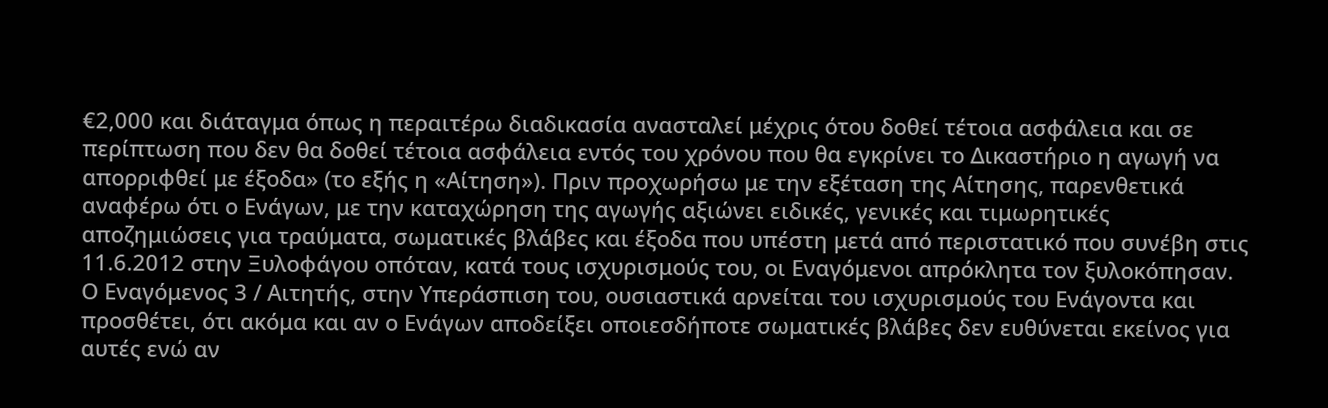€2,000 και διάταγμα όπως η περαιτέρω διαδικασία ανασταλεί μέχρις ότου δοθεί τέτοια ασφάλεια και σε περίπτωση που δεν θα δοθεί τέτοια ασφάλεια εντός του χρόνου που θα εγκρίνει το Δικαστήριο η αγωγή να απορριφθεί με έξοδα» (το εξής η «Αίτηση»). Πριν προχωρήσω με την εξέταση της Αίτησης, παρενθετικά αναφέρω ότι ο Ενάγων, με την καταχώρηση της αγωγής αξιώνει ειδικές, γενικές και τιμωρητικές αποζημιώσεις για τραύματα, σωματικές βλάβες και έξοδα που υπέστη μετά από περιστατικό που συνέβη στις 11.6.2012 στην Ξυλοφάγου οπόταν, κατά τους ισχυρισμούς του, οι Εναγόμενοι απρόκλητα τον ξυλοκόπησαν. Ο Εναγόμενος 3 / Αιτητής, στην Υπεράσπιση του, ουσιαστικά αρνείται του ισχυρισμούς του Ενάγοντα και προσθέτει, ότι ακόμα και αν ο Ενάγων αποδείξει οποιεσδήποτε σωματικές βλάβες δεν ευθύνεται εκείνος για αυτές ενώ αν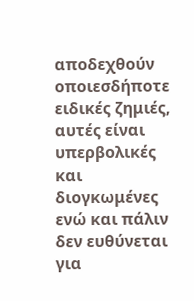αποδεχθούν οποιεσδήποτε ειδικές ζημιές, αυτές είναι υπερβολικές και διογκωμένες ενώ και πάλιν δεν ευθύνεται για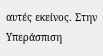αυτές εκείνος. Στην Υπεράσπιση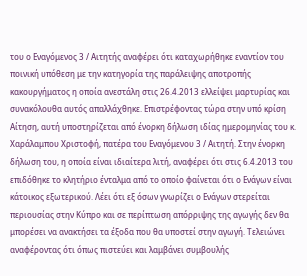του ο Εναγόμενος 3 / Αιτητής αναφέρει ότι καταχωρήθηκε εναντίον του ποινική υπόθεση με την κατηγορία της παράλειψης αποτροπής κακουργήματος η οποία ανεστάλη στις 26.4.2013 ελλείψει μαρτυρίας και συνακόλουθα αυτός απαλλάχθηκε. Επιστρέφοντας τώρα στην υπό κρίση Αίτηση, αυτή υποστηρίζεται από ένορκη δήλωση ιδίας ημερομηνίας του κ. Χαράλαμπου Χριστοφή, πατέρα του Εναγόμενου 3 / Αιτητή. Στην ένορκη δήλωση του, η οποία είναι ιδιαίτερα λιτή, αναφέρει ότι στις 6.4.2013 του επιδόθηκε το κλητήριο ένταλμα από το οποίο φαίνεται ότι ο Ενάγων είναι κάτοικος εξωτερικού. Λέει ότι εξ όσων γνωρίζει ο Ενάγων στερείται περιουσίας στην Κύπρο και σε περίπτωση απόρριψης της αγωγής δεν θα μπορέσει να ανακτήσει τα έξοδα που θα υποστεί στην αγωγή. Τελειώνει αναφέροντας ότι όπως πιστεύει και λαμβάνει συμβουλής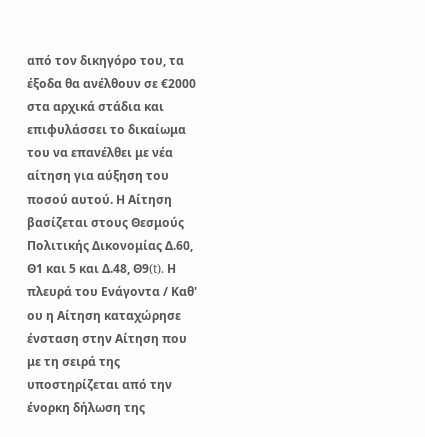από τον δικηγόρο του, τα έξοδα θα ανέλθουν σε €2000 στα αρχικά στάδια και επιφυλάσσει το δικαίωμα του να επανέλθει με νέα αίτηση για αύξηση του ποσού αυτού. Η Αίτηση βασίζεται στους Θεσμούς Πολιτικής Δικονομίας Δ.60, Θ1 και 5 και Δ.48, Θ9(t). Η πλευρά του Ενάγοντα / Καθ' ου η Αίτηση καταχώρησε ένσταση στην Αίτηση που με τη σειρά της υποστηρίζεται από την ένορκη δήλωση της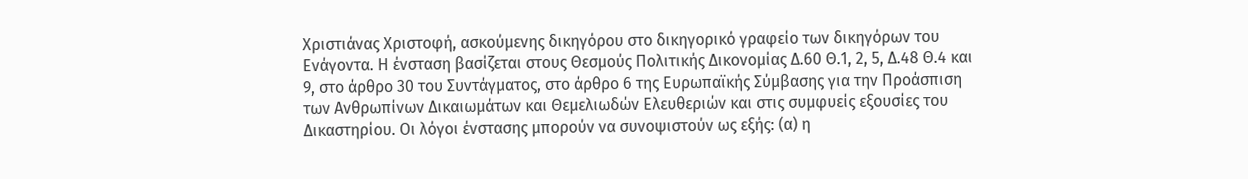Χριστιάνας Χριστοφή, ασκούμενης δικηγόρου στο δικηγορικό γραφείο των δικηγόρων του Ενάγοντα. Η ένσταση βασίζεται στους Θεσμούς Πολιτικής Δικονομίας Δ.60 Θ.1, 2, 5, Δ.48 Θ.4 και 9, στο άρθρο 30 του Συντάγματος, στο άρθρο 6 της Ευρωπαϊκής Σύμβασης για την Προάσπιση των Ανθρωπίνων Δικαιωμάτων και Θεμελιωδών Ελευθεριών και στις συμφυείς εξουσίες του Δικαστηρίου. Οι λόγοι ένστασης μπορούν να συνοψιστούν ως εξής: (α) η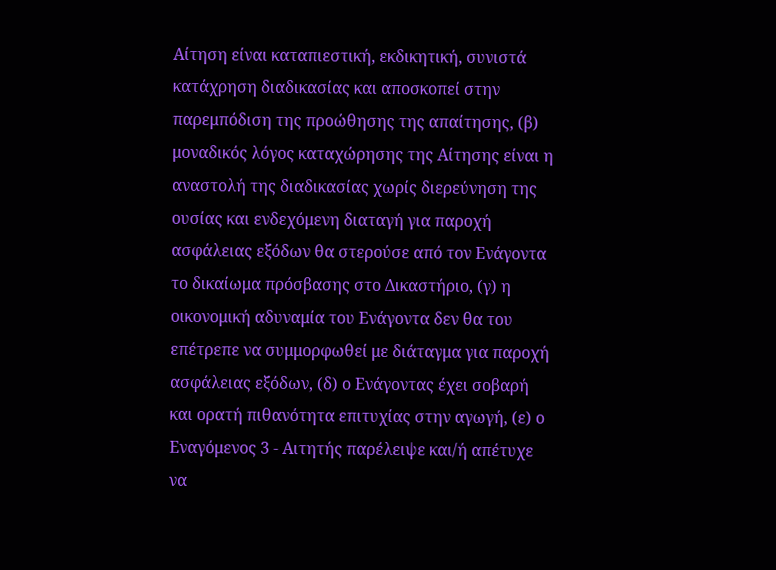Αίτηση είναι καταπιεστική, εκδικητική, συνιστά κατάχρηση διαδικασίας και αποσκοπεί στην παρεμπόδιση της προώθησης της απαίτησης, (β) μοναδικός λόγος καταχώρησης της Αίτησης είναι η αναστολή της διαδικασίας χωρίς διερεύνηση της ουσίας και ενδεχόμενη διαταγή για παροχή ασφάλειας εξόδων θα στερούσε από τον Ενάγοντα το δικαίωμα πρόσβασης στο Δικαστήριο, (γ) η οικονομική αδυναμία του Ενάγοντα δεν θα του επέτρεπε να συμμορφωθεί με διάταγμα για παροχή ασφάλειας εξόδων, (δ) ο Ενάγοντας έχει σοβαρή και ορατή πιθανότητα επιτυχίας στην αγωγή, (ε) ο Εναγόμενος 3 - Αιτητής παρέλειψε και/ή απέτυχε να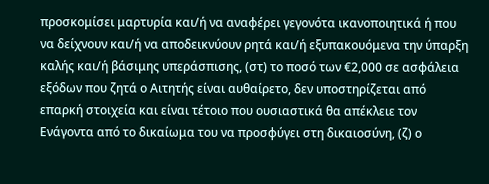προσκομίσει μαρτυρία και/ή να αναφέρει γεγονότα ικανοποιητικά ή που να δείχνουν και/ή να αποδεικνύουν ρητά και/ή εξυπακουόμενα την ύπαρξη καλής και/ή βάσιμης υπεράσπισης, (στ) το ποσό των €2,000 σε ασφάλεια εξόδων που ζητά ο Αιτητής είναι αυθαίρετο, δεν υποστηρίζεται από επαρκή στοιχεία και είναι τέτοιο που ουσιαστικά θα απέκλειε τον Ενάγοντα από το δικαίωμα του να προσφύγει στη δικαιοσύνη, (ζ) ο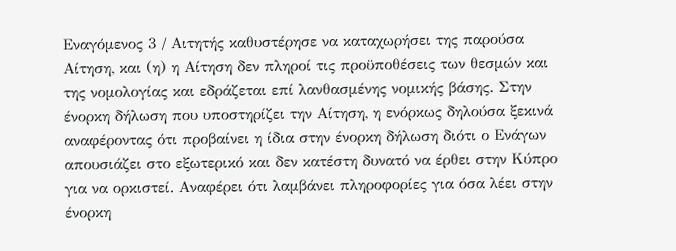Εναγόμενος 3 / Αιτητής καθυστέρησε να καταχωρήσει της παρούσα Αίτηση, και (η) η Αίτηση δεν πληροί τις προϋποθέσεις των θεσμών και της νομολογίας και εδράζεται επί λανθασμένης νομικής βάσης. Στην ένορκη δήλωση που υποστηρίζει την Αίτηση, η ενόρκως δηλούσα ξεκινά αναφέροντας ότι προβαίνει η ίδια στην ένορκη δήλωση διότι ο Ενάγων απουσιάζει στο εξωτερικό και δεν κατέστη δυνατό να έρθει στην Κύπρο για να ορκιστεί. Αναφέρει ότι λαμβάνει πληροφορίες για όσα λέει στην ένορκη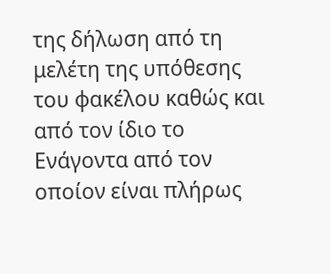της δήλωση από τη μελέτη της υπόθεσης του φακέλου καθώς και από τον ίδιο το Ενάγοντα από τον οποίον είναι πλήρως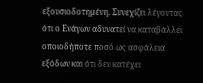εξουσιοδοτημένη. Συνεχίζει λέγοντας ότι ο Ενάγων αδυνατεί να καταβάλλει οποιοδήποτε ποσό ως ασφάλεια εξόδων και ότι δεν κατέχει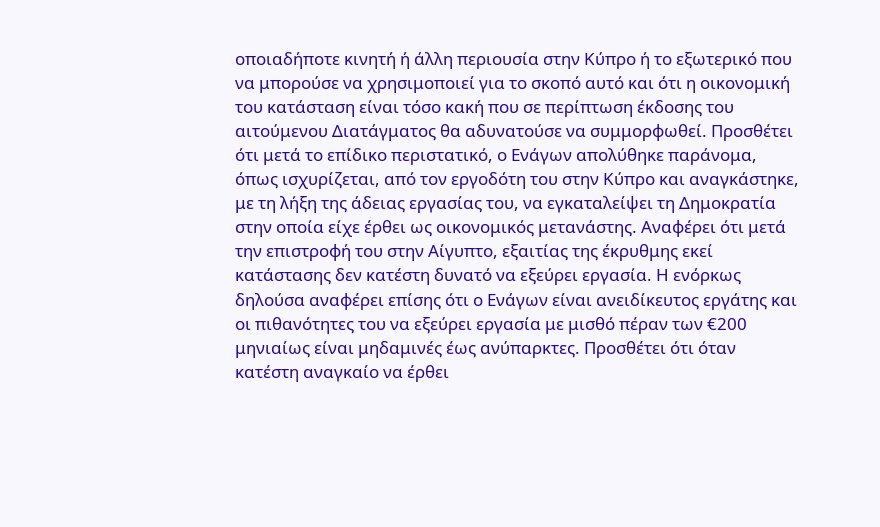οποιαδήποτε κινητή ή άλλη περιουσία στην Κύπρο ή το εξωτερικό που να μπορούσε να χρησιμοποιεί για το σκοπό αυτό και ότι η οικονομική του κατάσταση είναι τόσο κακή που σε περίπτωση έκδοσης του αιτούμενου Διατάγματος θα αδυνατούσε να συμμορφωθεί. Προσθέτει ότι μετά το επίδικο περιστατικό, ο Ενάγων απολύθηκε παράνομα, όπως ισχυρίζεται, από τον εργοδότη του στην Κύπρο και αναγκάστηκε, με τη λήξη της άδειας εργασίας του, να εγκαταλείψει τη Δημοκρατία στην οποία είχε έρθει ως οικονομικός μετανάστης. Αναφέρει ότι μετά την επιστροφή του στην Αίγυπτο, εξαιτίας της έκρυθμης εκεί κατάστασης δεν κατέστη δυνατό να εξεύρει εργασία. Η ενόρκως δηλούσα αναφέρει επίσης ότι ο Ενάγων είναι ανειδίκευτος εργάτης και οι πιθανότητες του να εξεύρει εργασία με μισθό πέραν των €200 μηνιαίως είναι μηδαμινές έως ανύπαρκτες. Προσθέτει ότι όταν κατέστη αναγκαίο να έρθει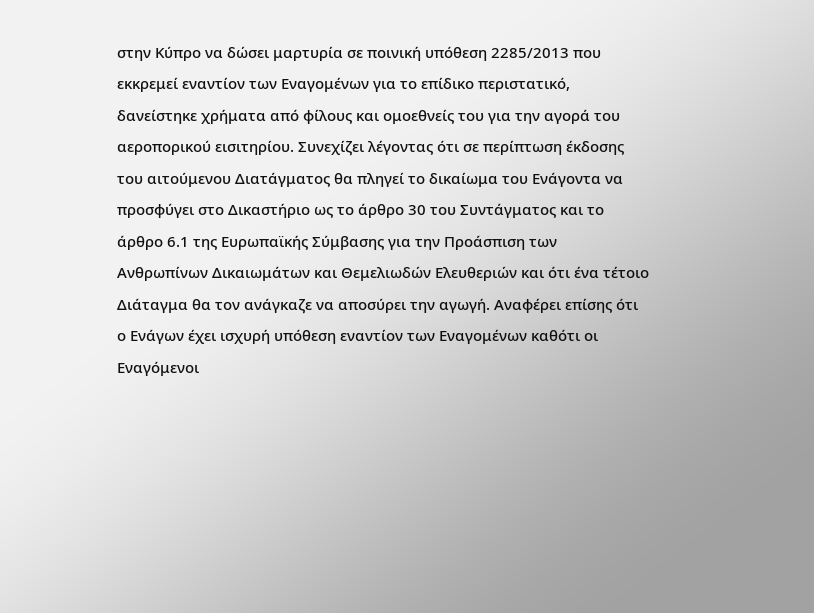στην Κύπρο να δώσει μαρτυρία σε ποινική υπόθεση 2285/2013 που εκκρεμεί εναντίον των Εναγομένων για το επίδικο περιστατικό, δανείστηκε χρήματα από φίλους και ομοεθνείς του για την αγορά του αεροπορικού εισιτηρίου. Συνεχίζει λέγοντας ότι σε περίπτωση έκδοσης του αιτούμενου Διατάγματος θα πληγεί το δικαίωμα του Ενάγοντα να προσφύγει στο Δικαστήριο ως το άρθρο 30 του Συντάγματος και το άρθρο 6.1 της Ευρωπαϊκής Σύμβασης για την Προάσπιση των Ανθρωπίνων Δικαιωμάτων και Θεμελιωδών Ελευθεριών και ότι ένα τέτοιο Διάταγμα θα τον ανάγκαζε να αποσύρει την αγωγή. Αναφέρει επίσης ότι ο Ενάγων έχει ισχυρή υπόθεση εναντίον των Εναγομένων καθότι οι Εναγόμενοι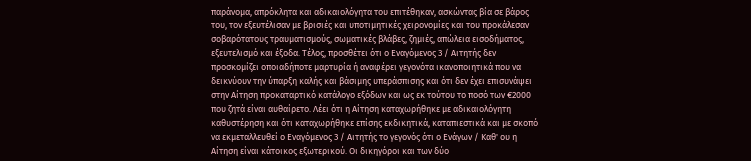παράνομα, απρόκλητα και αδικαιολόγητα του επιτέθηκαν, ασκώντας βία σε βάρος του, τον εξευτέλισαν με βρισιές και υποτιμητικές χειρονομίες και του προκάλεσαν σοβαρότατους τραυματισμούς, σωματικές βλάβες, ζημιές, απώλεια εισοδήματος, εξευτελισμό και έξοδα. Τέλος, προσθέτει ότι ο Εναγόμενος 3 / Αιτητής δεν προσκομίζει οποιαδήποτε μαρτυρία ή αναφέρει γεγονότα ικανοποιητικά που να δεικνύουν την ύπαρξη καλής και βάσιμης υπεράσπισης και ότι δεν έχει επισυνάψει στην Αίτηση προκαταρτικό κατάλογο εξόδων και ως εκ τούτου το ποσό των €2000 που ζητά είναι αυθαίρετο. Λέει ότι η Αίτηση καταχωρήθηκε με αδικαιολόγητη καθυστέρηση και ότι καταχωρήθηκε επίσης εκδικητικά, καταπιεστικά και με σκοπό να εκμεταλλευθεί ο Εναγόμενος 3 / Αιτητής το γεγονός ότι ο Ενάγων / Καθ' ου η Αίτηση είναι κάτοικος εξωτερικού. Οι δικηγόροι και των δύο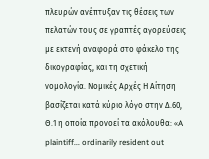πλευρών ανέπτυξαν τις θέσεις των πελατών τους σε γραπτές αγορεύσεις με εκτενή αναφορά στο φάκελο της δικογραφίας, και τη σχετική νομολογία. Νομικές Αρχές Η Αίτηση βασίζεται κατά κύριο λόγο στην Δ.60, Θ.1 η οποία προνοεί τα ακόλουθα: «A plaintiff... ordinarily resident out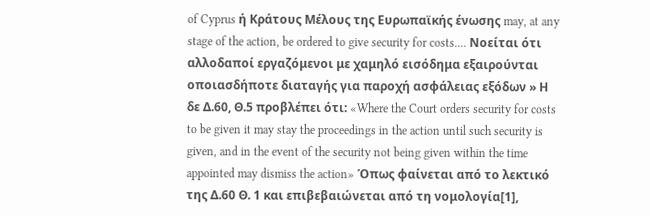of Cyprus ή Κράτους Μέλους της Ευρωπαϊκής ένωσης may, at any stage of the action, be ordered to give security for costs.... Νοείται ότι αλλοδαποί εργαζόμενοι με χαμηλό εισόδημα εξαιρούνται οποιασδήποτε διαταγής για παροχή ασφάλειας εξόδων » Η δε Δ.60, Θ.5 προβλέπει ότι: «Where the Court orders security for costs to be given it may stay the proceedings in the action until such security is given, and in the event of the security not being given within the time appointed may dismiss the action» Όπως φαίνεται από το λεκτικό της Δ.60 Θ. 1 και επιβεβαιώνεται από τη νομολογία[1],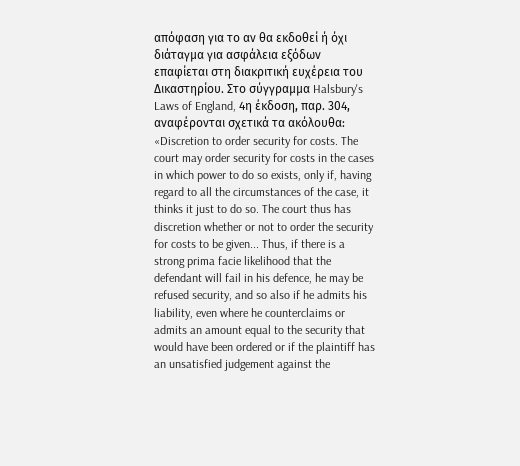απόφαση για το αν θα εκδοθεί ή όχι διάταγμα για ασφάλεια εξόδων επαφίεται στη διακριτική ευχέρεια του Δικαστηρίου. Στο σύγγραμμα Halsbury's Laws of England, 4η έκδοση, παρ. 304, αναφέρονται σχετικά τα ακόλουθα: «Discretion to order security for costs. The court may order security for costs in the cases in which power to do so exists, only if, having regard to all the circumstances of the case, it thinks it just to do so. The court thus has discretion whether or not to order the security for costs to be given... Thus, if there is a strong prima facie likelihood that the defendant will fail in his defence, he may be refused security, and so also if he admits his liability, even where he counterclaims or admits an amount equal to the security that would have been ordered or if the plaintiff has an unsatisfied judgement against the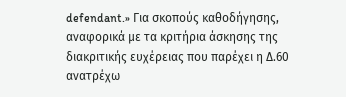defendant.» Για σκοπούς καθοδήγησης, αναφορικά με τα κριτήρια άσκησης της διακριτικής ευχέρειας που παρέχει η Δ.60 ανατρέχω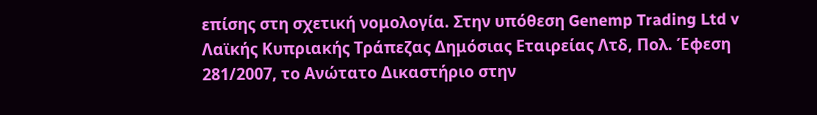επίσης στη σχετική νομολογία. Στην υπόθεση Genemp Trading Ltd v Λαϊκής Κυπριακής Τράπεζας Δημόσιας Εταιρείας Λτδ, Πολ. Έφεση 281/2007, το Ανώτατο Δικαστήριο στην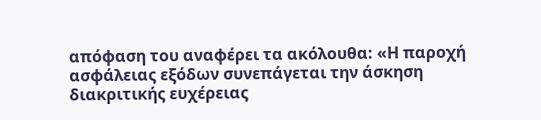απόφαση του αναφέρει τα ακόλουθα: «Η παροχή ασφάλειας εξόδων συνεπάγεται την άσκηση διακριτικής ευχέρειας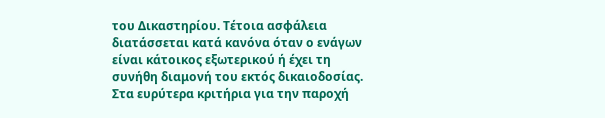του Δικαστηρίου. Τέτοια ασφάλεια διατάσσεται κατά κανόνα όταν ο ενάγων είναι κάτοικος εξωτερικού ή έχει τη συνήθη διαμονή του εκτός δικαιοδοσίας. Στα ευρύτερα κριτήρια για την παροχή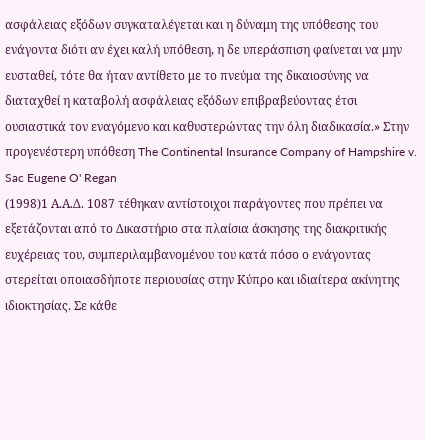ασφάλειας εξόδων συγκαταλέγεται και η δύναμη της υπόθεσης του ενάγοντα διότι αν έχει καλή υπόθεση, η δε υπεράσπιση φαίνεται να μην ευσταθεί, τότε θα ήταν αντίθετο με το πνεύμα της δικαιοσύνης να διαταχθεί η καταβολή ασφάλειας εξόδων επιβραβεύοντας έτσι ουσιαστικά τον εναγόμενο και καθυστερώντας την όλη διαδικασία.» Στην προγενέστερη υπόθεση The Continental Insurance Company of Hampshire v. Sac Eugene O' Regan
(1998)1 Α.Α.Δ. 1087 τέθηκαν αντίστοιχοι παράγοντες που πρέπει να εξετάζονται από το Δικαστήριο στα πλαίσια άσκησης της διακριτικής ευχέρειας του, συμπεριλαμβανομένου του κατά πόσο ο ενάγοντας στερείται οποιασδήποτε περιουσίας στην Κύπρο και ιδιαίτερα ακίνητης ιδιοκτησίας. Σε κάθε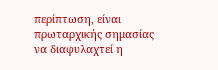περίπτωση, είναι πρωταρχικής σημασίας να διαφυλαχτεί η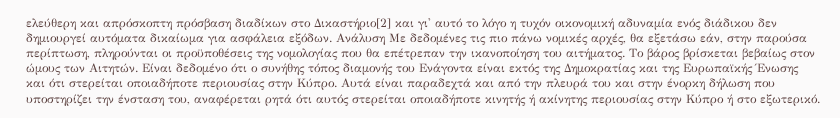ελεύθερη και απρόσκοπτη πρόσβαση διαδίκων στο Δικαστήριο[2] και γι' αυτό το λόγο η τυχόν οικονομική αδυναμία ενός διάδικου δεν δημιουργεί αυτόματα δικαίωμα για ασφάλεια εξόδων. Ανάλυση Με δεδομένες τις πιο πάνω νομικές αρχές, θα εξετάσω εάν, στην παρούσα περίπτωση, πληρούνται οι προϋποθέσεις της νομολογίας που θα επέτρεπαν την ικανοποίηση του αιτήματος. Το βάρος βρίσκεται βεβαίως στον ώμους των Αιτητών. Είναι δεδομένο ότι ο συνήθης τόπος διαμονής του Ενάγοντα είναι εκτός της Δημοκρατίας και της Ευρωπαϊκής Ένωσης και ότι στερείται οποιαδήποτε περιουσίας στην Κύπρο. Αυτά είναι παραδεχτά και από την πλευρά του και στην ένορκη δήλωση που υποστηρίζει την ένσταση του, αναφέρεται ρητά ότι αυτός στερείται οποιαδήποτε κινητής ή ακίνητης περιουσίας στην Κύπρο ή στο εξωτερικό.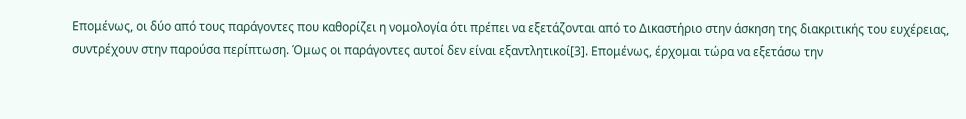Επομένως, οι δύο από τους παράγοντες που καθορίζει η νομολογία ότι πρέπει να εξετάζονται από το Δικαστήριο στην άσκηση της διακριτικής του ευχέρειας, συντρέχουν στην παρούσα περίπτωση. Όμως οι παράγοντες αυτοί δεν είναι εξαντλητικοί[3]. Επομένως, έρχομαι τώρα να εξετάσω την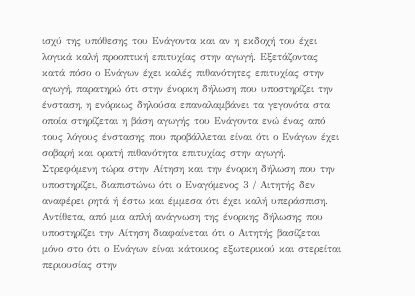ισχύ της υπόθεσης του Ενάγοντα και αν η εκδοχή του έχει λογικά καλή προοπτική επιτυχίας στην αγωγή. Εξετάζοντας κατά πόσο ο Ενάγων έχει καλές πιθανότητες επιτυχίας στην αγωγή, παρατηρώ ότι στην ένορκη δήλωση που υποστηρίζει την ένσταση, η ενόρκως δηλούσα επαναλαμβάνει τα γεγονότα στα οποία στηρίζεται η βάση αγωγής του Ενάγοντα ενώ ένας από τους λόγους ένστασης που προβάλλεται είναι ότι ο Ενάγων έχει σοβαρή και ορατή πιθανότητα επιτυχίας στην αγωγή. Στρεφόμενη τώρα στην Αίτηση και την ένορκη δήλωση που την υποστηρίζει, διαπιστώνω ότι ο Εναγόμενος 3 / Αιτητής δεν αναφέρει ρητά ή έστω και έμμεσα ότι έχει καλή υπεράσπιση. Αντίθετα, από μια απλή ανάγνωση της ένορκης δήλωσης που υποστηρίζει την Αίτηση διαφαίνεται ότι ο Αιτητής βασίζεται μόνο στο ότι ο Ενάγων είναι κάτοικος εξωτερικού και στερείται περιουσίας στην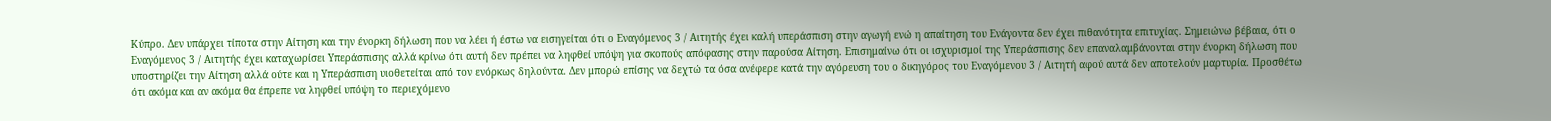Κύπρο. Δεν υπάρχει τίποτα στην Αίτηση και την ένορκη δήλωση που να λέει ή έστω να εισηγείται ότι ο Εναγόμενος 3 / Αιτητής έχει καλή υπεράσπιση στην αγωγή ενώ η απαίτηση του Ενάγοντα δεν έχει πιθανότητα επιτυχίας. Σημειώνω βέβαια, ότι ο Εναγόμενος 3 / Αιτητής έχει καταχωρίσει Υπεράσπισης αλλά κρίνω ότι αυτή δεν πρέπει να ληφθεί υπόψη για σκοπούς απόφασης στην παρούσα Αίτηση. Επισημαίνω ότι οι ισχυρισμοί της Υπεράσπισης δεν επαναλαμβάνονται στην ένορκη δήλωση που υποστηρίζει την Αίτηση αλλά ούτε και η Υπεράσπιση υιοθετείται από τον ενόρκως δηλούντα. Δεν μπορώ επίσης να δεχτώ τα όσα ανέφερε κατά την αγόρευση του ο δικηγόρος του Εναγόμενου 3 / Αιτητή αφού αυτά δεν αποτελούν μαρτυρία. Προσθέτω ότι ακόμα και αν ακόμα θα έπρεπε να ληφθεί υπόψη το περιεχόμενο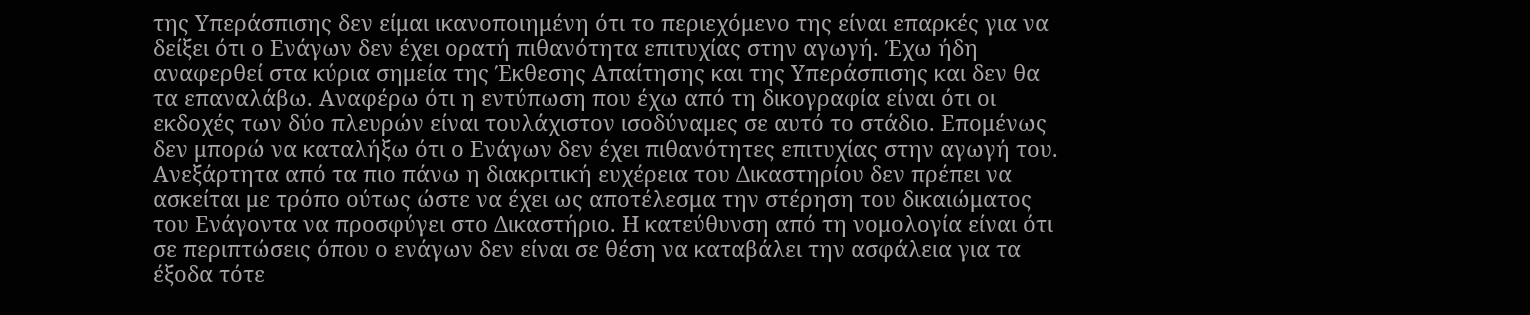της Υπεράσπισης δεν είμαι ικανοποιημένη ότι το περιεχόμενο της είναι επαρκές για να δείξει ότι ο Ενάγων δεν έχει ορατή πιθανότητα επιτυχίας στην αγωγή. Έχω ήδη αναφερθεί στα κύρια σημεία της Έκθεσης Απαίτησης και της Υπεράσπισης και δεν θα τα επαναλάβω. Αναφέρω ότι η εντύπωση που έχω από τη δικογραφία είναι ότι οι εκδοχές των δύο πλευρών είναι τουλάχιστον ισοδύναμες σε αυτό το στάδιο. Επομένως δεν μπορώ να καταλήξω ότι ο Ενάγων δεν έχει πιθανότητες επιτυχίας στην αγωγή του. Ανεξάρτητα από τα πιο πάνω η διακριτική ευχέρεια του Δικαστηρίου δεν πρέπει να ασκείται με τρόπο ούτως ώστε να έχει ως αποτέλεσμα την στέρηση του δικαιώματος του Ενάγοντα να προσφύγει στο Δικαστήριο. Η κατεύθυνση από τη νομολογία είναι ότι σε περιπτώσεις όπου ο ενάγων δεν είναι σε θέση να καταβάλει την ασφάλεια για τα έξοδα τότε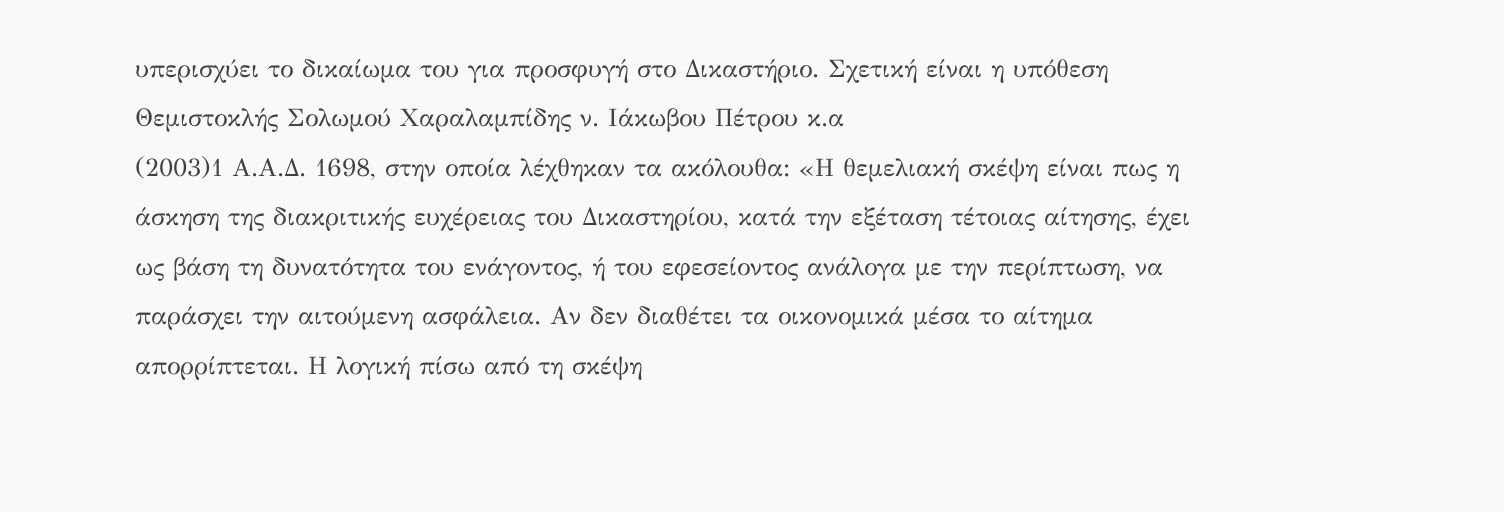υπερισχύει το δικαίωμα του για προσφυγή στο Δικαστήριο. Σχετική είναι η υπόθεση Θεμιστοκλής Σολωμού Χαραλαμπίδης ν. Ιάκωβου Πέτρου κ.α
(2003)1 Α.Α.Δ. 1698, στην οποία λέχθηκαν τα ακόλουθα: «Η θεμελιακή σκέψη είναι πως η άσκηση της διακριτικής ευχέρειας του Δικαστηρίου, κατά την εξέταση τέτοιας αίτησης, έχει ως βάση τη δυνατότητα του ενάγοντος, ή του εφεσείοντος ανάλογα με την περίπτωση, να παράσχει την αιτούμενη ασφάλεια. Αν δεν διαθέτει τα οικονομικά μέσα το αίτημα απορρίπτεται. Η λογική πίσω από τη σκέψη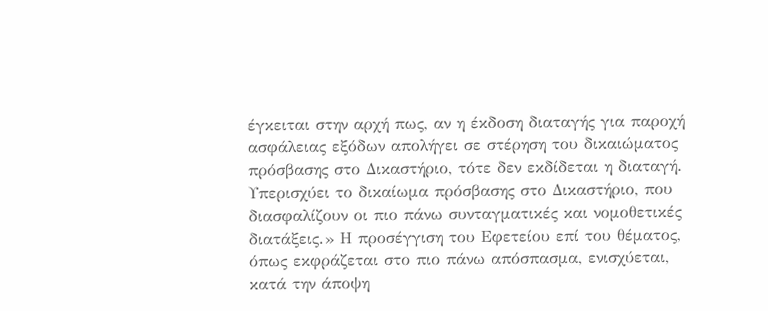έγκειται στην αρχή πως, αν η έκδοση διαταγής για παροχή ασφάλειας εξόδων απολήγει σε στέρηση του δικαιώματος πρόσβασης στο Δικαστήριο, τότε δεν εκδίδεται η διαταγή. Υπερισχύει το δικαίωμα πρόσβασης στο Δικαστήριο, που διασφαλίζουν οι πιο πάνω συνταγματικές και νομοθετικές διατάξεις.» Η προσέγγιση του Εφετείου επί του θέματος, όπως εκφράζεται στο πιο πάνω απόσπασμα, ενισχύεται, κατά την άποψη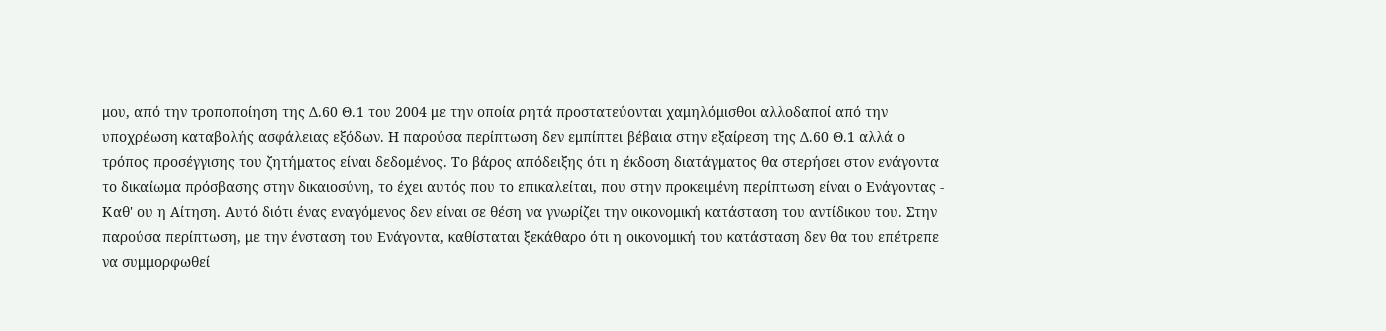μου, από την τροποποίηση της Δ.60 Θ.1 του 2004 με την οποία ρητά προστατεύονται χαμηλόμισθοι αλλοδαποί από την υποχρέωση καταβολής ασφάλειας εξόδων. Η παρούσα περίπτωση δεν εμπίπτει βέβαια στην εξαίρεση της Δ.60 Θ.1 αλλά ο τρόπος προσέγγισης του ζητήματος είναι δεδομένος. Το βάρος απόδειξης ότι η έκδοση διατάγματος θα στερήσει στον ενάγοντα το δικαίωμα πρόσβασης στην δικαιοσύνη, το έχει αυτός που το επικαλείται, που στην προκειμένη περίπτωση είναι ο Ενάγοντας - Καθ' ου η Αίτηση. Αυτό διότι ένας εναγόμενος δεν είναι σε θέση να γνωρίζει την οικονομική κατάσταση του αντίδικου του. Στην παρούσα περίπτωση, με την ένσταση του Ενάγοντα, καθίσταται ξεκάθαρο ότι η οικονομική του κατάσταση δεν θα του επέτρεπε να συμμορφωθεί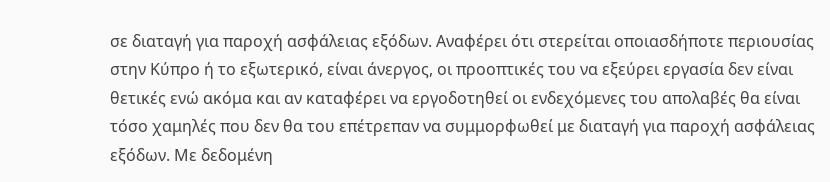σε διαταγή για παροχή ασφάλειας εξόδων. Αναφέρει ότι στερείται οποιασδήποτε περιουσίας στην Κύπρο ή το εξωτερικό, είναι άνεργος, οι προοπτικές του να εξεύρει εργασία δεν είναι θετικές ενώ ακόμα και αν καταφέρει να εργοδοτηθεί οι ενδεχόμενες του απολαβές θα είναι τόσο χαμηλές που δεν θα του επέτρεπαν να συμμορφωθεί με διαταγή για παροχή ασφάλειας εξόδων. Με δεδομένη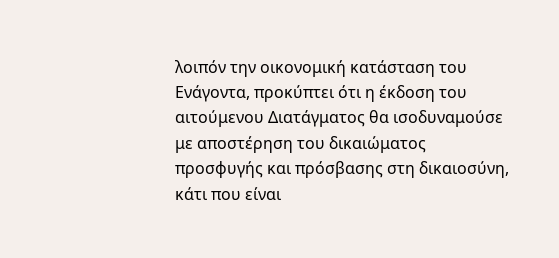λοιπόν την οικονομική κατάσταση του Ενάγοντα, προκύπτει ότι η έκδοση του αιτούμενου Διατάγματος θα ισοδυναμούσε με αποστέρηση του δικαιώματος προσφυγής και πρόσβασης στη δικαιοσύνη, κάτι που είναι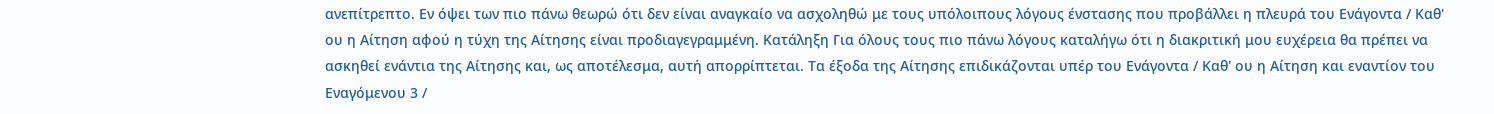ανεπίτρεπτο. Εν όψει των πιο πάνω θεωρώ ότι δεν είναι αναγκαίο να ασχοληθώ με τους υπόλοιπους λόγους ένστασης που προβάλλει η πλευρά του Ενάγοντα / Καθ' ου η Αίτηση αφού η τύχη της Αίτησης είναι προδιαγεγραμμένη. Κατάληξη Για όλους τους πιο πάνω λόγους καταλήγω ότι η διακριτική μου ευχέρεια θα πρέπει να ασκηθεί ενάντια της Αίτησης και, ως αποτέλεσμα, αυτή απορρίπτεται. Τα έξοδα της Αίτησης επιδικάζονται υπέρ του Ενάγοντα / Καθ' ου η Αίτηση και εναντίον του Εναγόμενου 3 /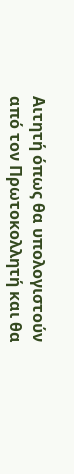Αιτητή όπως θα υπολογιστούν από τον Πρωτοκολλητή και θα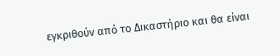εγκριθούν από το Δικαστήριο και θα είναι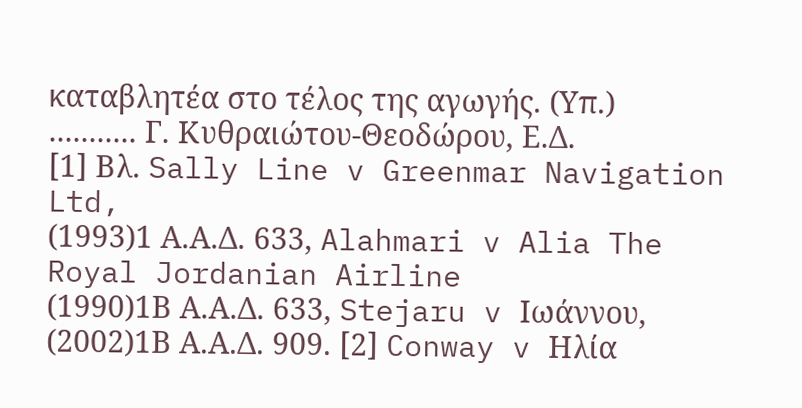καταβλητέα στο τέλος της αγωγής. (Υπ.) ........... Γ. Κυθραιώτου-Θεοδώρου, Ε.Δ. [1] Βλ. Sally Line v Greenmar Navigation Ltd,
(1993)1 Α.Α.Δ. 633, Alahmari v Alia The Royal Jordanian Airline
(1990)1Β Α.Α.Δ. 633, Stejaru v Ιωάννου,
(2002)1Β Α.Α.Δ. 909. [2] Conway v Ηλία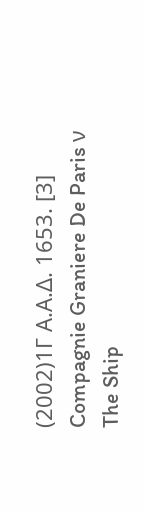(2002)1Γ Α.Α.Δ. 1653. [3] Compagnie Graniere De Paris ν The Ship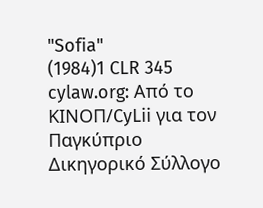"Sofia"
(1984)1 CLR 345 cylaw.org: Από το ΚΙΝOΠ/CyLii για τον Παγκύπριο Δικηγορικό Σύλλογο